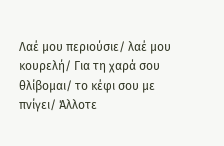Λαέ μου περιούσιε/ λαέ μου κουρελή/ Για τη χαρά σου θλίβομαι/ το κέφι σου με πνίγει/ Άλλοτε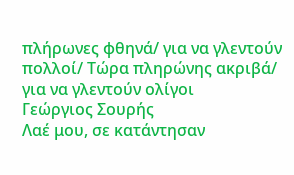πλήρωνες φθηνά/ για να γλεντούν πολλοί/ Τώρα πληρώνης ακριβά/ για να γλεντούν ολίγοι
Γεώργιος Σουρής
Λαέ μου, σε κατάντησαν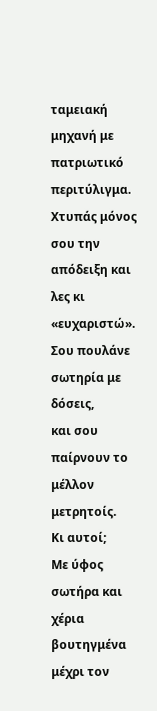ταμειακή μηχανή με πατριωτικό περιτύλιγμα.
Χτυπάς μόνος σου την απόδειξη και λες κι «ευχαριστώ».
Σου πουλάνε σωτηρία με δόσεις,
και σου παίρνουν το μέλλον μετρητοίς.
Κι αυτοί;
Με ύφος σωτήρα και χέρια βουτηγμένα μέχρι τον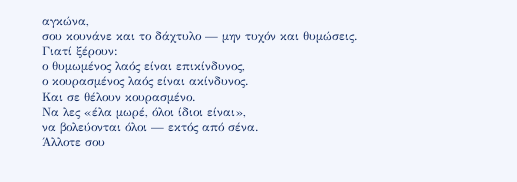αγκώνα,
σου κουνάνε και το δάχτυλο — μην τυχόν και θυμώσεις.
Γιατί ξέρουν:
ο θυμωμένος λαός είναι επικίνδυνος,
ο κουρασμένος λαός είναι ακίνδυνος.
Και σε θέλουν κουρασμένο.
Να λες «έλα μωρέ, όλοι ίδιοι είναι»,
να βολεύονται όλοι — εκτός από σένα.
Άλλοτε σου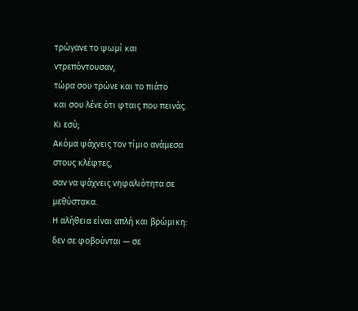τρώγανε το ψωμί και ντρεπόντουσαν,
τώρα σου τρώνε και το πιάτο
και σου λένε ότι φταις που πεινάς.
Κι εσύ;
Ακόμα ψάχνεις τον τίμιο ανάμεσα στους κλέφτες,
σαν να ψάχνεις νηφαλιότητα σε μεθύστακα.
Η αλήθεια είναι απλή και βρώμικη:
δεν σε φοβούνται — σε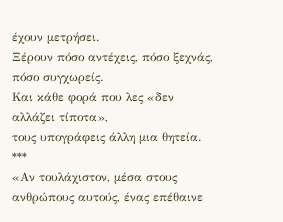έχουν μετρήσει.
Ξέρουν πόσο αντέχεις, πόσο ξεχνάς, πόσο συγχωρείς.
Και κάθε φορά που λες «δεν αλλάζει τίποτα»,
τους υπογράφεις άλλη μια θητεία.
***
«Αν τουλάχιστον, μέσα στους ανθρώπους αυτούς, ένας επέθαινε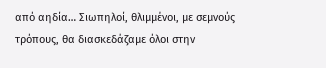από αηδία… Σιωπηλοί, θλιμμένοι, με σεμνούς τρόπους, θα διασκεδάζαμε όλοι στην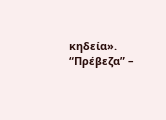κηδεία».
“Πρέβεζα” –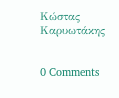Κώστας Καρυωτάκης


0 Comments